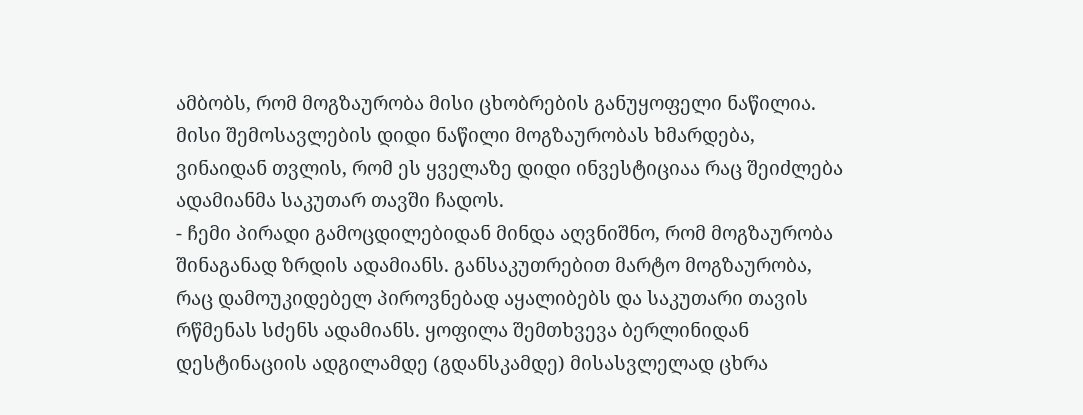ამბობს, რომ მოგზაურობა მისი ცხობრების განუყოფელი ნაწილია. მისი შემოსავლების დიდი ნაწილი მოგზაურობას ხმარდება, ვინაიდან თვლის, რომ ეს ყველაზე დიდი ინვესტიციაა რაც შეიძლება ადამიანმა საკუთარ თავში ჩადოს.
- ჩემი პირადი გამოცდილებიდან მინდა აღვნიშნო, რომ მოგზაურობა შინაგანად ზრდის ადამიანს. განსაკუთრებით მარტო მოგზაურობა, რაც დამოუკიდებელ პიროვნებად აყალიბებს და საკუთარი თავის რწმენას სძენს ადამიანს. ყოფილა შემთხვევა ბერლინიდან დესტინაციის ადგილამდე (გდანსკამდე) მისასვლელად ცხრა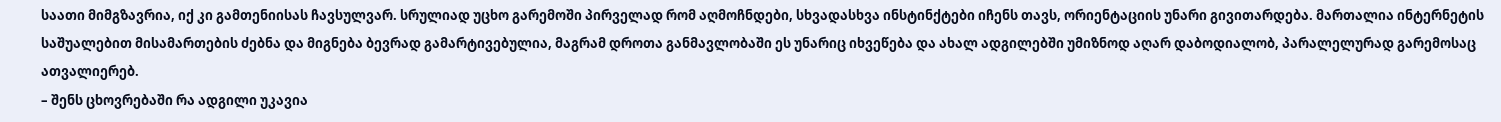საათი მიმგზავრია, იქ კი გამთენიისას ჩავსულვარ. სრულიად უცხო გარემოში პირველად რომ აღმოჩნდები, სხვადასხვა ინსტინქტები იჩენს თავს, ორიენტაციის უნარი გივითარდება. მართალია ინტერნეტის საშუალებით მისამართების ძებნა და მიგნება ბევრად გამარტივებულია, მაგრამ დროთა განმავლობაში ეს უნარიც იხვეწება და ახალ ადგილებში უმიზნოდ აღარ დაბოდიალობ, პარალელურად გარემოსაც ათვალიერებ.
– შენს ცხოვრებაში რა ადგილი უკავია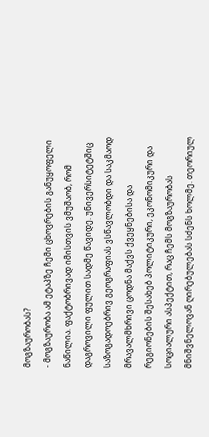მოგზაურობას?
- მოგზაურობა ამ ეტაპზე ჩემი ცხოვრების განუყოფელი ნაწილია. ფაქტობრივად იმისთვის ვმუშაობ, რომ დაგროვილი ფულით სადმე წავიდე. უნივერსიტეტშიც საზოგადოებრივ გეოგრაფიას ვსწავლობდი და საკმაოდ მრავალმხრივი ცოდნა მაქვს ქვეყნებისა და რეგიონების შესახებ პოლიტიკური, ეკონომიკური და სოციალური ასპექტით, რაც ჩემს მოგზაურობას მნიშვნელოვან ღირებულებას სძენს ხოლმე. თეორიულ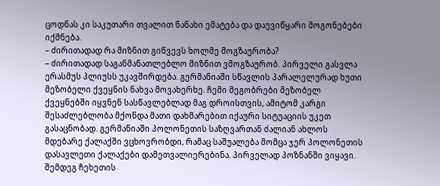ცოდნას კი საკუთარი თვალით ნანახი ემატება და დაუვიწყარი მოგონებები იქმნება.
– ძირითადად რა მიზნით გიწვევს ხოლმე მოგზაურობა?
– ძირითადად საგანმანათლებლო მიზნით ვმოგზაურობ. პირველი გასვლა ერასმუს პლიუსს უკავშირდება. გერმანიაში სწავლის პარალელურად ხუთი მეზობელი ქვეყნის ნახვა მოვახერხე. ჩემი მეგობრები მეზობელ ქვეყნებში იყვნენ სასწავლებლად მაგ დროისთვის, ამიტომ კარგი შესაძლებლობა მქონდა მათი დახმარებით იქაური სიტუაციის უკეთ გასაცნობად. გერმანიაში პოლონეთის საზღვართან ძალიან ახლოს მდებარე ქალაქში ვცხოვრობდი, რამაც საშუალება მომცა ჯერ პოლონეთის დასავლეთი ქალაქები დამეთვალიერებინა. პირველად პოზნანში ვიყავი. შემდეგ ჩეხეთის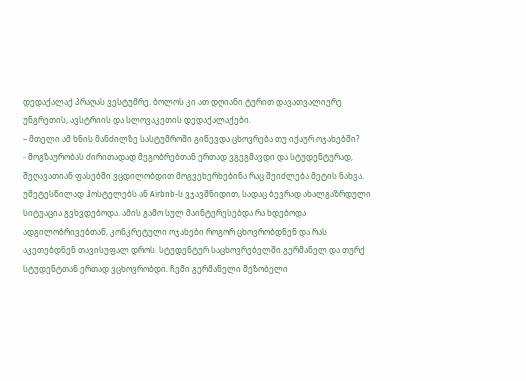დედაქალაქ პრაღას ვესტუმრე. ბოლოს კი ათ დღიანი ტურით დავათვალიერე უნგრეთის, ავსტრიის და სლოვაკეთის დედაქალაქები.
– მთელი ამ ხნის მანძილზე სასტუმროში გიწევდა ცხოვრება თუ იქაურ ოჯახებში?
- მოგზაურობას ძირითადად მეგობრებთან ერთად ვგეგმავდი და სტუდენტურად, შეღავათიან ფასებში ვცდილობდით მოგვეხერხებინა რაც შეიძლება მეტის ნახვა. უმეტესწილად ჰოსტელებს ან Airbnb-ს ვჯავშნიდით, სადაც ბევრად ახალგაზრდული სიტუაცია გვხვდებოდა. ამის გამო სულ მაინტერესებდა რა ხდებოდა ადგილობრივებთან, კონკრეტული ოჯახები როგორ ცხოვრობდნენ და რას აკეთებდნენ თავისუფალ დროს. სტუდენტურ საცხოვრებელში გერმანელ და თურქ სტუდენტთან ერთად ვცხოვრობდი. ჩემი გერმანელი მეზობელი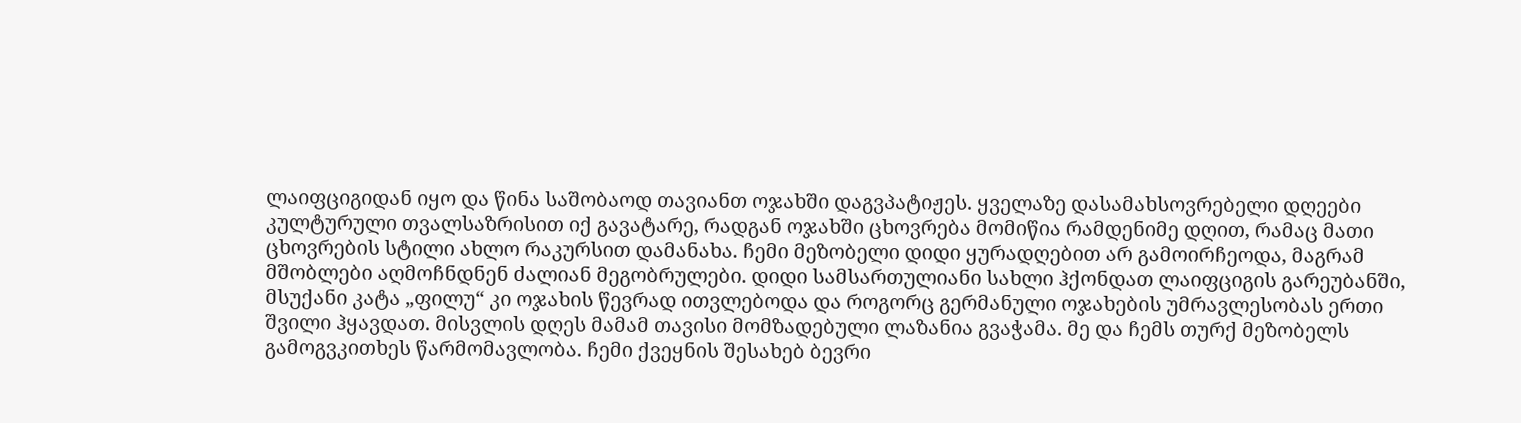ლაიფციგიდან იყო და წინა საშობაოდ თავიანთ ოჯახში დაგვპატიჟეს. ყველაზე დასამახსოვრებელი დღეები კულტურული თვალსაზრისით იქ გავატარე, რადგან ოჯახში ცხოვრება მომიწია რამდენიმე დღით, რამაც მათი ცხოვრების სტილი ახლო რაკურსით დამანახა. ჩემი მეზობელი დიდი ყურადღებით არ გამოირჩეოდა, მაგრამ მშობლები აღმოჩნდნენ ძალიან მეგობრულები. დიდი სამსართულიანი სახლი ჰქონდათ ლაიფციგის გარეუბანში, მსუქანი კატა „ფილუ“ კი ოჯახის წევრად ითვლებოდა და როგორც გერმანული ოჯახების უმრავლესობას ერთი შვილი ჰყავდათ. მისვლის დღეს მამამ თავისი მომზადებული ლაზანია გვაჭამა. მე და ჩემს თურქ მეზობელს გამოგვკითხეს წარმომავლობა. ჩემი ქვეყნის შესახებ ბევრი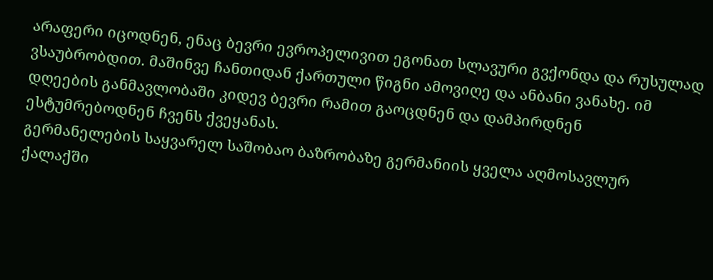არაფერი იცოდნენ, ენაც ბევრი ევროპელივით ეგონათ სლავური გვქონდა და რუსულად ვსაუბრობდით. მაშინვე ჩანთიდან ქართული წიგნი ამოვიღე და ანბანი ვანახე. იმ დღეების განმავლობაში კიდევ ბევრი რამით გაოცდნენ და დამპირდნენ ესტუმრებოდნენ ჩვენს ქვეყანას.
გერმანელების საყვარელ საშობაო ბაზრობაზე გერმანიის ყველა აღმოსავლურ ქალაქში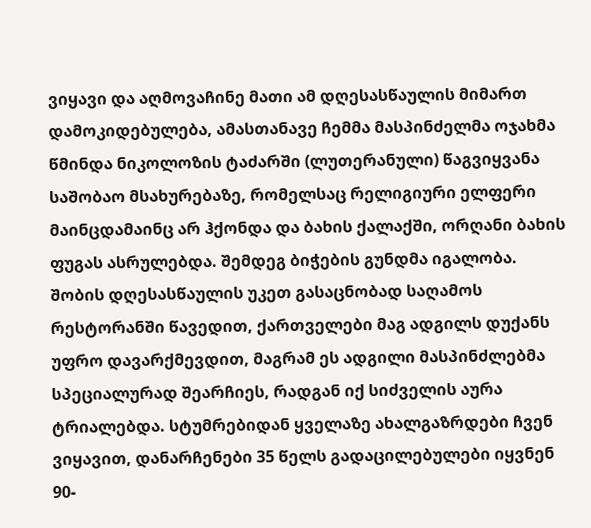ვიყავი და აღმოვაჩინე მათი ამ დღესასწაულის მიმართ დამოკიდებულება, ამასთანავე ჩემმა მასპინძელმა ოჯახმა წმინდა ნიკოლოზის ტაძარში (ლუთერანული) წაგვიყვანა საშობაო მსახურებაზე, რომელსაც რელიგიური ელფერი მაინცდამაინც არ ჰქონდა და ბახის ქალაქში, ორღანი ბახის ფუგას ასრულებდა. შემდეგ ბიჭების გუნდმა იგალობა. შობის დღესასწაულის უკეთ გასაცნობად საღამოს რესტორანში წავედით, ქართველები მაგ ადგილს დუქანს უფრო დავარქმევდით, მაგრამ ეს ადგილი მასპინძლებმა სპეციალურად შეარჩიეს, რადგან იქ სიძველის აურა ტრიალებდა. სტუმრებიდან ყველაზე ახალგაზრდები ჩვენ ვიყავით, დანარჩენები 35 წელს გადაცილებულები იყვნენ 90-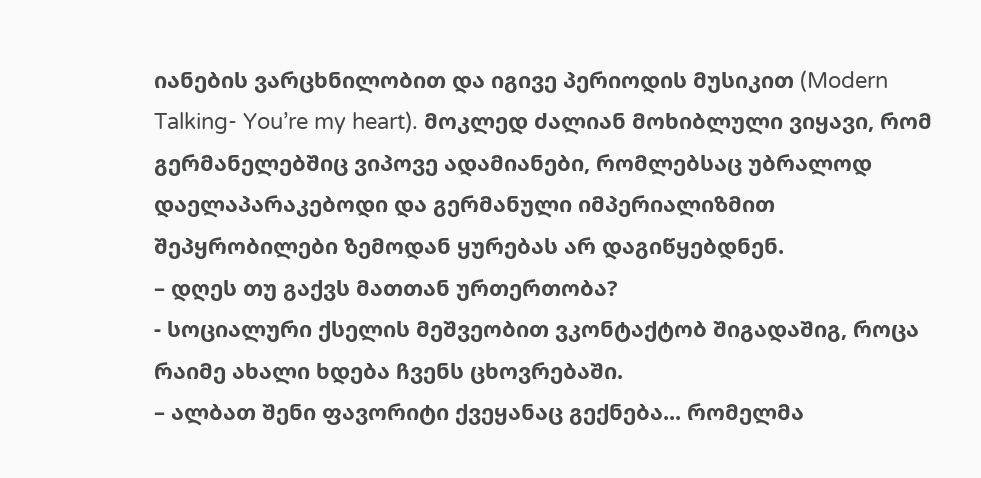იანების ვარცხნილობით და იგივე პერიოდის მუსიკით (Modern Talking- You’re my heart). მოკლედ ძალიან მოხიბლული ვიყავი, რომ გერმანელებშიც ვიპოვე ადამიანები, რომლებსაც უბრალოდ დაელაპარაკებოდი და გერმანული იმპერიალიზმით შეპყრობილები ზემოდან ყურებას არ დაგიწყებდნენ.
– დღეს თუ გაქვს მათთან ურთერთობა?
- სოციალური ქსელის მეშვეობით ვკონტაქტობ შიგადაშიგ, როცა რაიმე ახალი ხდება ჩვენს ცხოვრებაში.
– ალბათ შენი ფავორიტი ქვეყანაც გექნება... რომელმა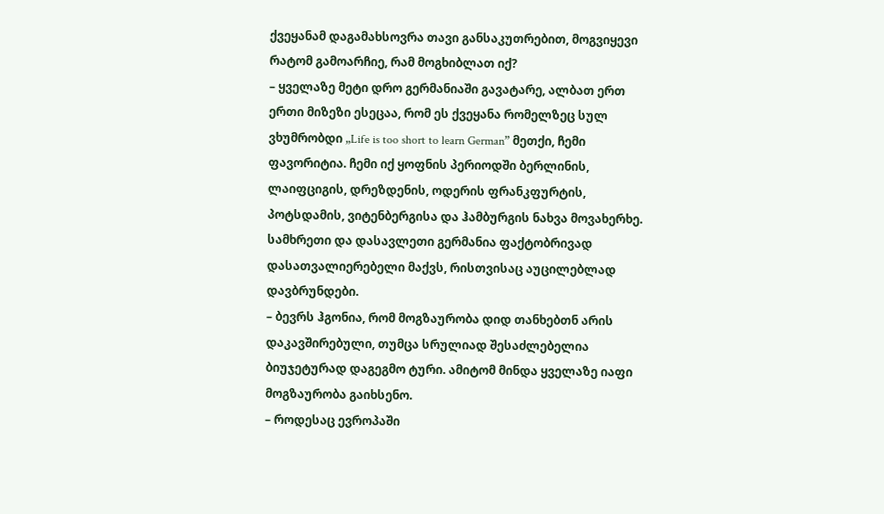ქვეყანამ დაგამახსოვრა თავი განსაკუთრებით, მოგვიყევი რატომ გამოარჩიე, რამ მოგხიბლათ იქ?
– ყველაზე მეტი დრო გერმანიაში გავატარე, ალბათ ერთ ერთი მიზეზი ესეცაა, რომ ეს ქვეყანა რომელზეც სულ ვხუმრობდი „Life is too short to learn German” მეთქი, ჩემი ფავორიტია. ჩემი იქ ყოფნის პერიოდში ბერლინის, ლაიფციგის, დრეზდენის, ოდერის ფრანკფურტის, პოტსდამის, ვიტენბერგისა და ჰამბურგის ნახვა მოვახერხე. სამხრეთი და დასავლეთი გერმანია ფაქტობრივად დასათვალიერებელი მაქვს, რისთვისაც აუცილებლად დავბრუნდები.
– ბევრს ჰგონია, რომ მოგზაურობა დიდ თანხებთნ არის დაკავშირებული, თუმცა სრულიად შესაძლებელია ბიუჯეტურად დაგეგმო ტური. ამიტომ მინდა ყველაზე იაფი მოგზაურობა გაიხსენო.
– როდესაც ევროპაში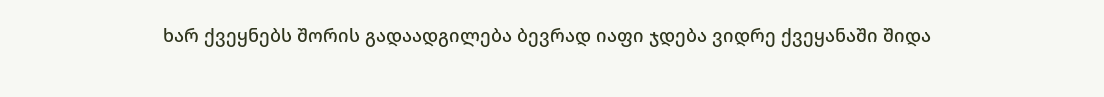ხარ ქვეყნებს შორის გადაადგილება ბევრად იაფი ჯდება ვიდრე ქვეყანაში შიდა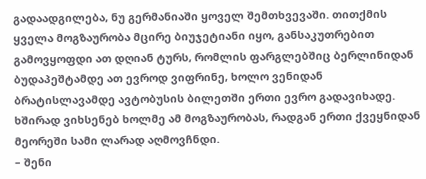გადაადგილება, ნუ გერმანიაში ყოველ შემთხვევაში. თითქმის ყველა მოგზაურობა მცირე ბიუჯეტიანი იყო, განსაკუთრებით გამოვყოფდი ათ დღიან ტურს, რომლის ფარგლებშიც ბერლინიდან ბუდაპეშტამდე ათ ევროდ ვიფრინე, ხოლო ვენიდან ბრატისლავამდე ავტობუსის ბილეთში ერთი ევრო გადავიხადე. ხშირად ვიხსენებ ხოლმე ამ მოგზაურობას, რადგან ერთი ქვეყნიდან მეორეში სამი ლარად აღმოვჩნდი.
– შენი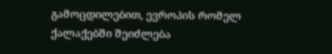გამოცდილებით, ევროპის რომელ ქალაქებში შეიძლება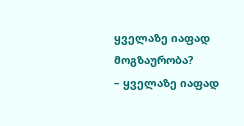ყველაზე იაფად მოგზაურობა?
– ყველაზე იაფად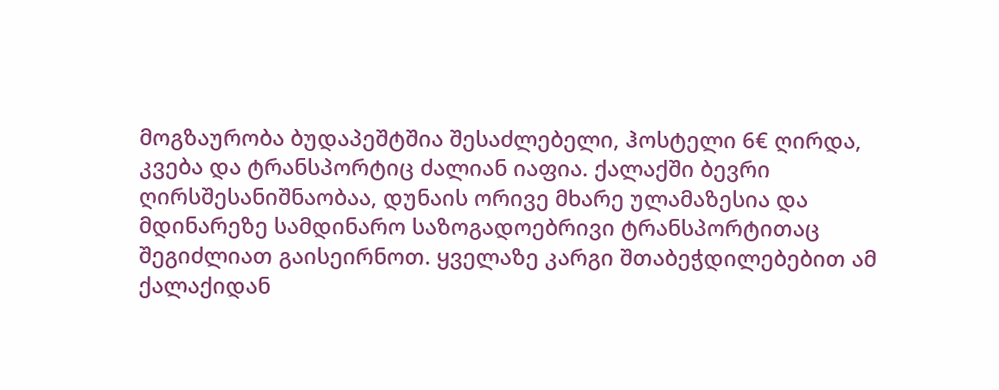მოგზაურობა ბუდაპეშტშია შესაძლებელი, ჰოსტელი 6€ ღირდა, კვება და ტრანსპორტიც ძალიან იაფია. ქალაქში ბევრი ღირსშესანიშნაობაა, დუნაის ორივე მხარე ულამაზესია და მდინარეზე სამდინარო საზოგადოებრივი ტრანსპორტითაც შეგიძლიათ გაისეირნოთ. ყველაზე კარგი შთაბეჭდილებებით ამ ქალაქიდან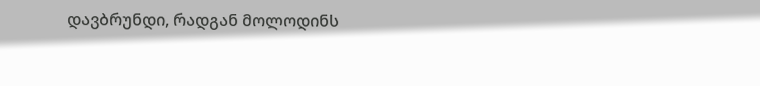დავბრუნდი, რადგან მოლოდინს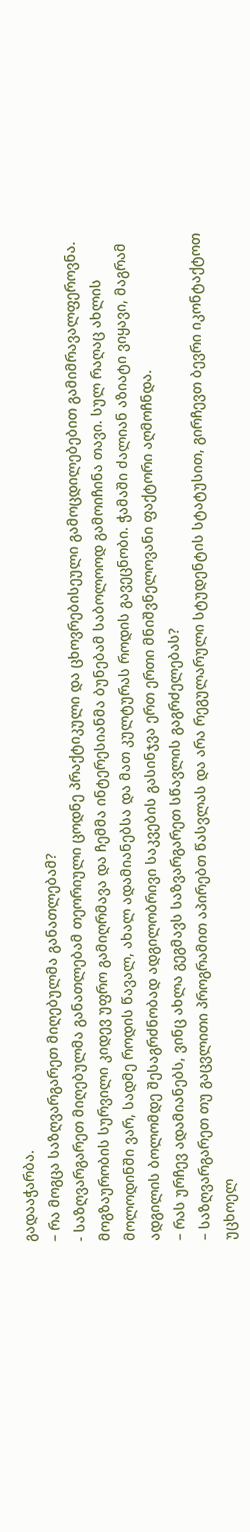გადააჭარბა.
– რა მოგცა საზღვარგარეთ მიღებულმა განათლებამ?
- საზღვარგარეთ მიღებულმა განათლებამ თეორიული ცოდნე პრაქტიკული და ცხოვრებისეული გამოცდილებებით გამიმრავალფეროვნა. მოგზაურობის სურვილი კიდევ უფრო გამიღრმავა და ჩემმა ინტერესიანმა ბუნებამ საბოლოოდ გამოიჩინა თავი. სულ რაღაც ახლის მოლოდინში ვარ, სადმე როდის წავალ, ახალ ადამიანებსა და მათ კულტურას როდის გავეცნობი. ჭამაში ძალიან აზიატი ვიყავი, მაგრამ ადგილის ბოლომდე შესაგრძნობად ადგილობრივი საკვების გასინჯვა ერთ ერთი მნიშვნელოვანი ფაქტორი აღმოჩნდა.
– რას ურჩევ ადამიანებს, ვინც ახლა გეგმავს საზვარგარეთ სწავლის გაგრძელებას?
– საზღვარგარეთ თუ გაცვლითი პროგრამით აპირებთ წასვლას და არა რეგულარული სტუდენტის სტატუსით, გირჩევთ ბევრი იკონტაქტოთ უცხოელ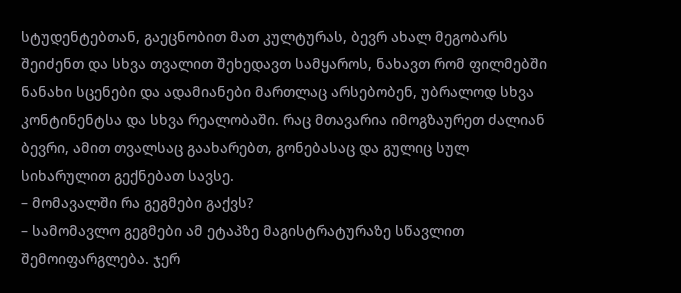სტუდენტებთან, გაეცნობით მათ კულტურას, ბევრ ახალ მეგობარს შეიძენთ და სხვა თვალით შეხედავთ სამყაროს, ნახავთ რომ ფილმებში ნანახი სცენები და ადამიანები მართლაც არსებობენ, უბრალოდ სხვა კონტინენტსა და სხვა რეალობაში. რაც მთავარია იმოგზაურეთ ძალიან ბევრი, ამით თვალსაც გაახარებთ, გონებასაც და გულიც სულ სიხარულით გექნებათ სავსე.
– მომავალში რა გეგმები გაქვს?
– სამომავლო გეგმები ამ ეტაპზე მაგისტრატურაზე სწავლით შემოიფარგლება. ჯერ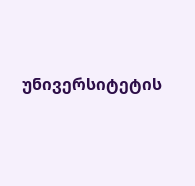უნივერსიტეტის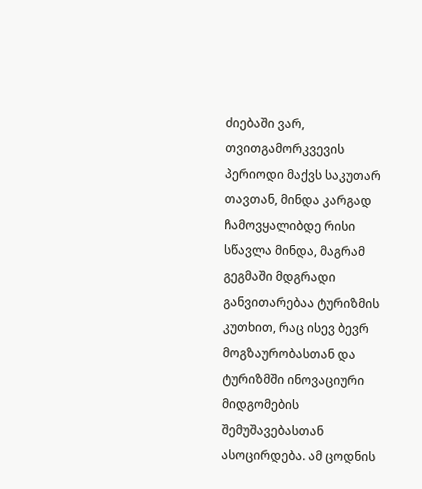ძიებაში ვარ, თვითგამორკვევის პერიოდი მაქვს საკუთარ თავთან, მინდა კარგად ჩამოვყალიბდე რისი სწავლა მინდა, მაგრამ გეგმაში მდგრადი განვითარებაა ტურიზმის კუთხით, რაც ისევ ბევრ მოგზაურობასთან და ტურიზმში ინოვაციური მიდგომების შემუშავებასთან ასოცირდება. ამ ცოდნის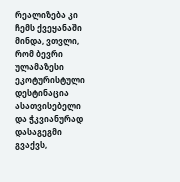რეალიზება კი ჩემს ქვეყანაში მინდა, ვთვლი, რომ ბევრი ულამაზესი ეკოტურისტული დესტინაცია ასათვისებელი და ჭკვიანურად დასაგეგმი გვაქვს,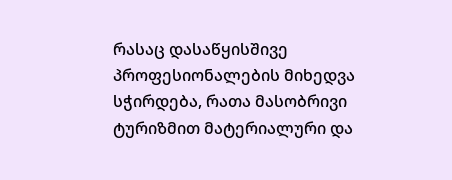რასაც დასაწყისშივე პროფესიონალების მიხედვა სჭირდება, რათა მასობრივი ტურიზმით მატერიალური და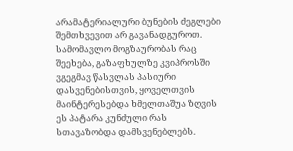არამატერიალური ბუნების ძეგლები შემთხვევით არ გავანადგუროთ.
სამომავლო მოგზაურობას რაც შეეხება, გაზაფხულზე კვიპროსში ვგეგმავ წასვლას პასიური დასვენებისთვის, ყოველთვის მაინტერესებდა ხმელთაშუა ზღვის ეს პატარა კუნძული რას სთავაზობდა დამსვენებლებს.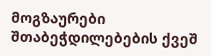მოგზაურები შთაბეჭდილებების ქვეშ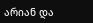არიან და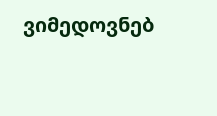ვიმედოვნებ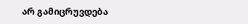არ გამიცრუვდება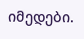იმედები.